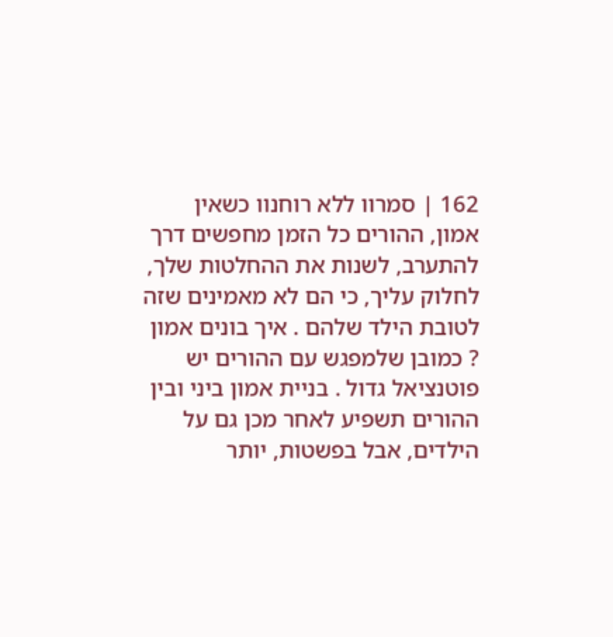162 | סמרוו ללא רוחנוו כשאין אמון, ההורים כל הזמן מחפשים דרך להתערב, לשנות את ההחלטות שלך, לחלוק עליך, כי הם לא מאמינים שזה לטובת הילד שלהם . איך בונים אמון ? כמובן שלמפגש עם ההורים יש פוטנציאל גדול . בניית אמון ביני ובין ההורים תשפיע לאחר מכן גם על הילדים, אבל בפשטות, יותר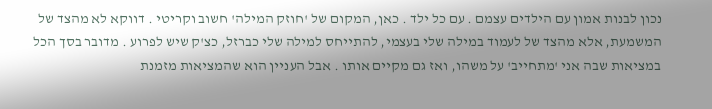נכון לבנות אמון עם הילדים עצמם . עם כל ילד . כאן, המקום של 'חוזק המילה' חשוב וקריטי . דווקא לא מהצד של המשמעת, אלא מהצד של לעמוד במילה שלי בעצמי, להתייחס למילה שלי כברזל, כצ'ק שיש לפרוע . מדובר בסך הכל במציאות שבה אני 'מתחייב' על משהו, ואז גם מקיים אותו . אבל העניין הוא שהמציאות מזמנת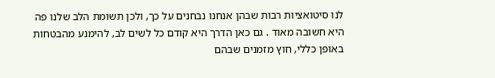לנו סיטואציות רבות שבהן אנחנו נבחנים על כך, ולכן תשומת הלב שלנו פה היא חשובה מאוד . גם כאן הדרך היא קודם כל לשים לב, להימנע מהבטחות באופן כללי, חוץ מזמנים שבהם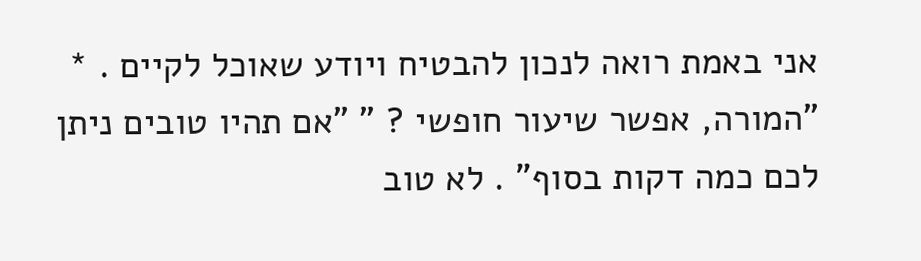אני באמת רואה לנכון להבטיח ויודע שאוכל לקיים . * "המורה, אפשר שיעור חופשי ? " "אם תהיו טובים ניתן לכם כמה דקות בסוף" . לא טוב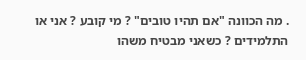. מה הכוונה "אם תהיו טובים" ? מי קובע ? אני או התלמידים ? כשאני מבטיח משהו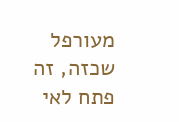מעורפל שכזה, זה פתח לאי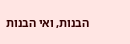הבנות, ואי הבנות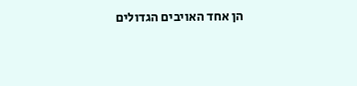הן אחד האויבים הגדולים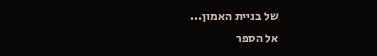של בניית האמון...
אל הספר